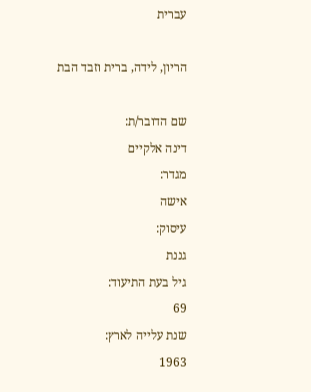עברית

הריון, לידה, ברית וזבד הבת

שם הדובר/ת:
דינה אלקיים
מגדר:
אישה
עיסוק:
גננת
גיל בעת התיעוד:
69
שנת עלייה לארץ:
1963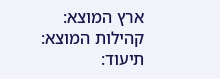ארץ המוצא:
קהילות המוצא:
תיעוד: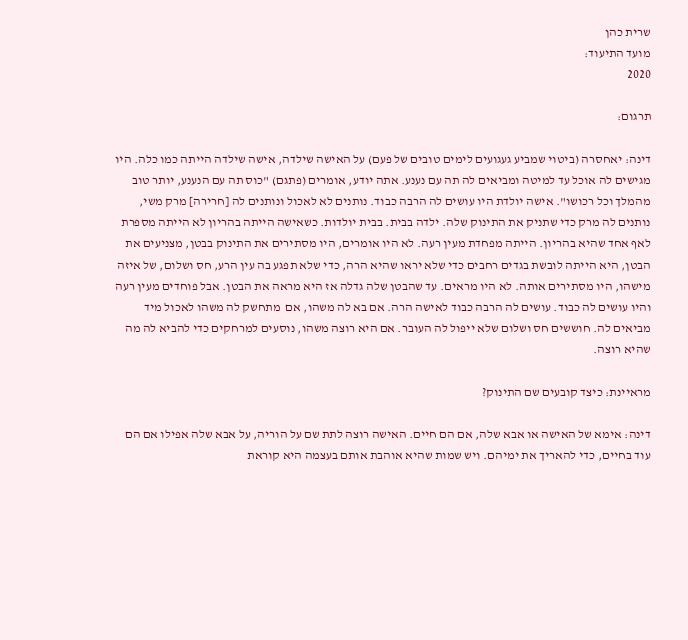שרית כהן
מועד התיעוד:
2020

תרגום:

דינה: יאחסרה (ביטוי שמביע געגועים לימים טובים של פעם) על האישה שילדה, אישה שילדה הייתה כמו כלה. היו מגישים לה אוכל עד למיטה ומביאים לה תה עם נענע. אתה יודע, אומרים (פתגם) "כוס תה עם הנענע, יותר טוב מהמלך וכל רכושו". אישה יולדת היו עושים לה הרבה כבוד. נותנים לא לאכול ונותנים לה [חרירה] מרק משי, נותנים לה מרק כדי שתניק את התינוק שלה. ילדה בבית. בבית יולדות. כשאישה הייתה בהריון לא הייתה מספרת לאף אחד שהיא בהריון. הייתה מפחדת מעין רעה. לא היו אומרים, היו מסתירים את התינוק בבטן, מצניעים את הבטן, היא הייתה לובשת בגדים רחבים כדי שלא יראו שהיא הרה, כדי שלא תפגע בה עין הרע, חס ושלום, של איזה מישהו, היו מסתירים אותה. לא היו מראים. עד שהבטן שלה גדלה אז היא מראה את הבטן. אבל פוחדים מעין רעה והיו עושים לה כבוד. עושים לה הרבה כבוד לאישה הרה. אם בא לה משהו, אם  מתחשק לה משהו לאכול מיד מביאים לה. חוששים חס ושלום שלא ייפול לה העובר. אם היא רוצה משהו, נוסעים למרחקים כדי להביא לה מה שהיא רוצה.

מראיינת: כיצד קובעים שם התינוק?

דינה: אימא של האישה או אבא שלה, אם הם חיים. האישה רוצה לתת שם על הוריה, על אבא שלה אפילו אם הם עוד בחיים, כדי להאריך את ימיהם. ויש שמות שהיא אוהבת אותם בעצמה היא קוראת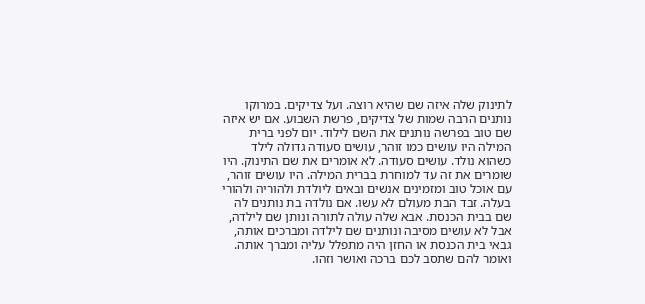לתינוק שלה איזה שם שהיא רוצה. ועל צדיקים. במרוקו נותנים הרבה שמות של צדיקים, פרשת השבוע. אם יש איזה שם טוב בפרשה נותנים את השם לילוד. יום לפני ברית המילה היו עושים כמו זוהר, עושים סעודה גדולה לילד כשהוא נולד. עושים סעודה. לא אומרים את שם התינוק. היו שומרים את זה עד למוחרת בברית המילה. היו עושים זוהר, עם אוכל טוב ומזמינים אנשים ובאים ליולדת ולהוריה ולהורי בעלה. זבד הבת מעולם לא עשו. אם נולדה בת נותנים לה שם בבית הכנסת. אבא שלה עולה לתורה ונותן שם לילדה, אבל לא עושים מסיבה ונותנים שם לילדה ומברכים אותה, גבאי בית הכנסת או החזן היה מתפלל עליה ומברך אותה. ואומר להם שתסב לכם ברכה ואושר וזהו.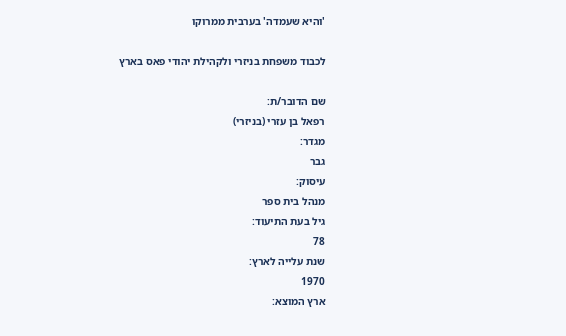'והיא שעמדה' בערבית ממרוקו

לכבוד משפחת בניזרי ולקהילת יהודי פאס בארץ

שם הדובר/ת:
רפאל בן עזרי (בניזרי)
מגדר:
גבר
עיסוק:
מנהל בית ספר
גיל בעת התיעוד:
78
שנת עלייה לארץ:
1970
ארץ המוצא: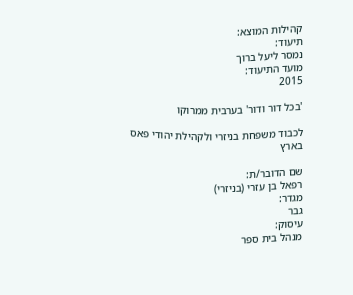קהילות המוצא:
תיעוד:
נמסר ליעל ברוך
מועד התיעוד:
2015

'בכל דור ודור' בערבית ממרוקו

לכבוד משפחת בניזרי ולקהילת יהודי פאס בארץ

שם הדובר/ת:
רפאל בן עזרי (בניזרי)
מגדר:
גבר
עיסוק:
מנהל בית ספר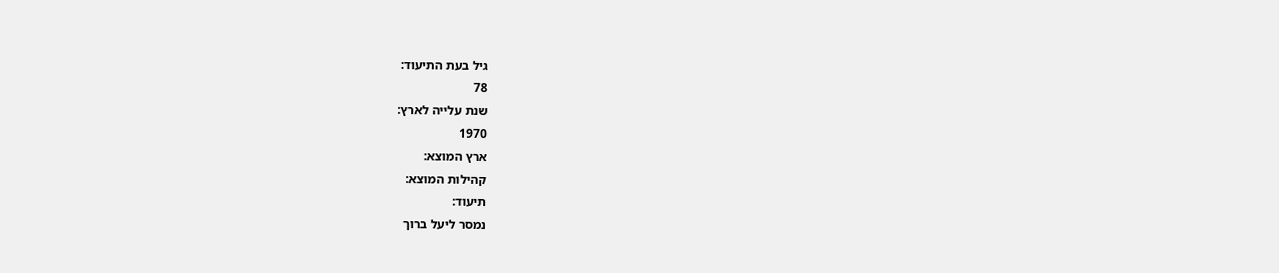גיל בעת התיעוד:
78
שנת עלייה לארץ:
1970
ארץ המוצא:
קהילות המוצא:
תיעוד:
נמסר ליעל ברוך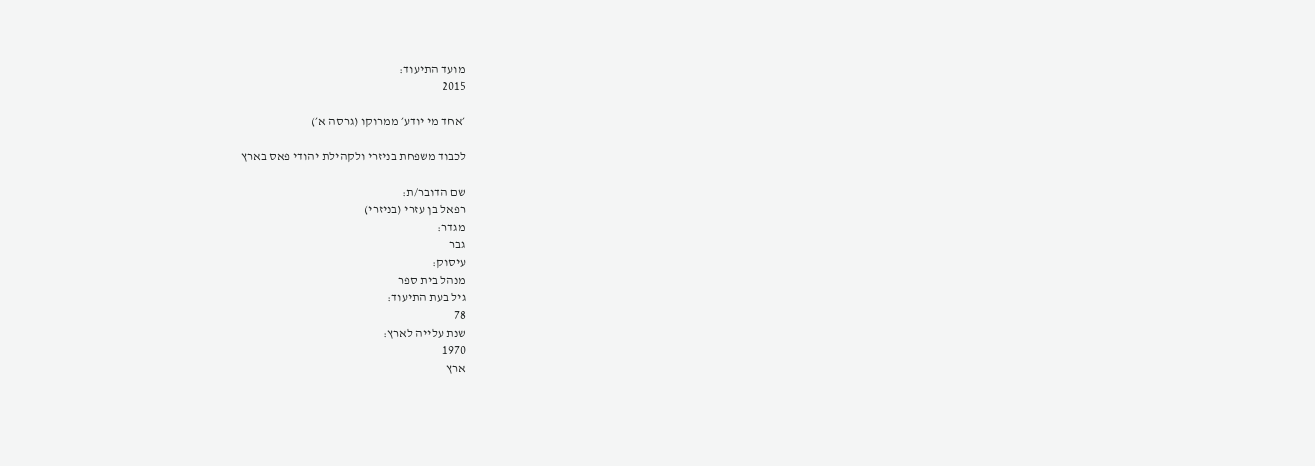מועד התיעוד:
2015

׳אחד מי יודע׳ ממרוקו (גרסה א׳)

לכבוד משפחת בניזרי ולקהילת יהודי פאס בארץ

שם הדובר/ת:
רפאל בן עזרי (בניזרי)
מגדר:
גבר
עיסוק:
מנהל בית ספר
גיל בעת התיעוד:
78
שנת עלייה לארץ:
1970
ארץ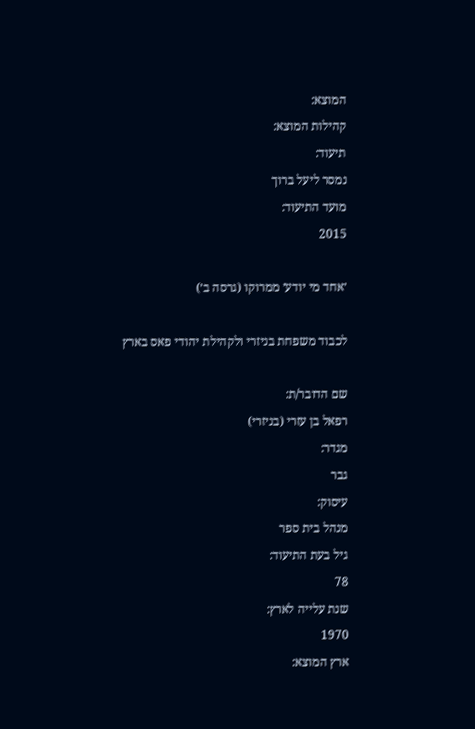המוצא:
קהילות המוצא:
תיעוד:
נמסר ליעל ברוך
מועד התיעוד:
2015

׳אחד מי יודע׳ ממרוקו (גרסה ב׳)

לכבוד משפחת בניזרי ולקהילת יהודי פאס בארץ

שם הדובר/ת:
רפאל בן עזרי (בניזרי)
מגדר:
גבר
עיסוק:
מנהל בית ספר
גיל בעת התיעוד:
78
שנת עלייה לארץ:
1970
ארץ המוצא: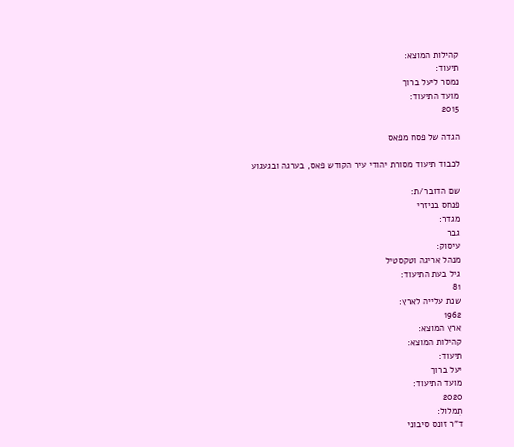קהילות המוצא:
תיעוד:
נמסר ליעל ברוך
מועד התיעוד:
2015

הגדה של פסח מפאס

לכבוד תיעוד מסורת יהודי עיר הקודש פאס, בערגה ובגעגוע

שם הדובר/ת:
פנחס בניזרי
מגדר:
גבר
עיסוק:
מנהל אריגה וטקסטיל
גיל בעת התיעוד:
81
שנת עלייה לארץ:
1962
ארץ המוצא:
קהילות המוצא:
תיעוד:
יעל ברוך
מועד התיעוד:
2020
תִמלול:
ד"ר זונס סיבוני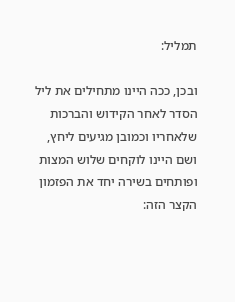תמליל:

ובכן, ככה היינו מתחילים את ליל הסדר לאחר הקידוש והברכות שלאחריו וכמובן מגיעים ליחץ, ושם היינו לוקחים שלוש המצות ופותחים בשירה יחד את הפזמון הקצר הזה: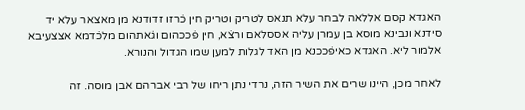האגדא קסם אללאה לבחר עלא תנאס לטריק וטריק חין כ̇רזו זדודנא מן מאצאר עלא יד סידנא ונבינא מוסא בן עמרן עליה אססלאם ורצ̇א, חין פ̇ככהום וג̇אתהום מלכ̇דמא אצצעיבא אלמור ליא. האגדא כאיפ̇ככנא מן האד לגלות למען שמו הגדול והנורא.

לאחר מכן, היינו שרים את השיר הזה, נרדי נתן ריחו של רבי אברהם אבן מוסה. זה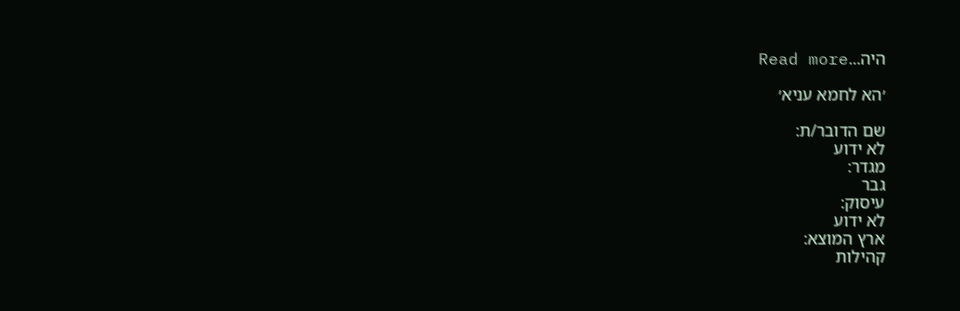היה...Read more

׳הא לחמא עניא׳

שם הדובר/ת:
לא ידוע
מגדר:
גבר
עיסוק:
לא ידוע
ארץ המוצא:
קהילות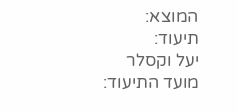המוצא:
תיעוד:
יעל וקסלר
מועד התיעוד: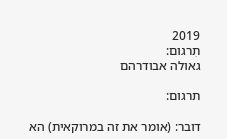2019
תִרגום:
גאולה אבודרהם

תרגום:

דובר: (אומר את זה במרוקאית) הא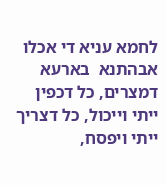לחמא עניא די אכלו אבהתנא  בארעא דמצרים, כל דכפין ייתי וייכול, כל דצריך ייתי ויפסח,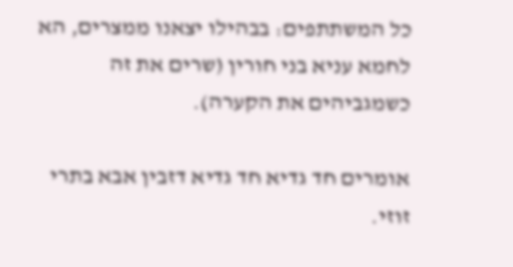כל המשתתפים: בבהילו יצאנו ממצרים, הא לחמא עניא בני חורין (שרים את זה כשמגביהים את הקערה).

אומרים חד גדיא חד גדיא דזבין אבא בתרי זוזי.